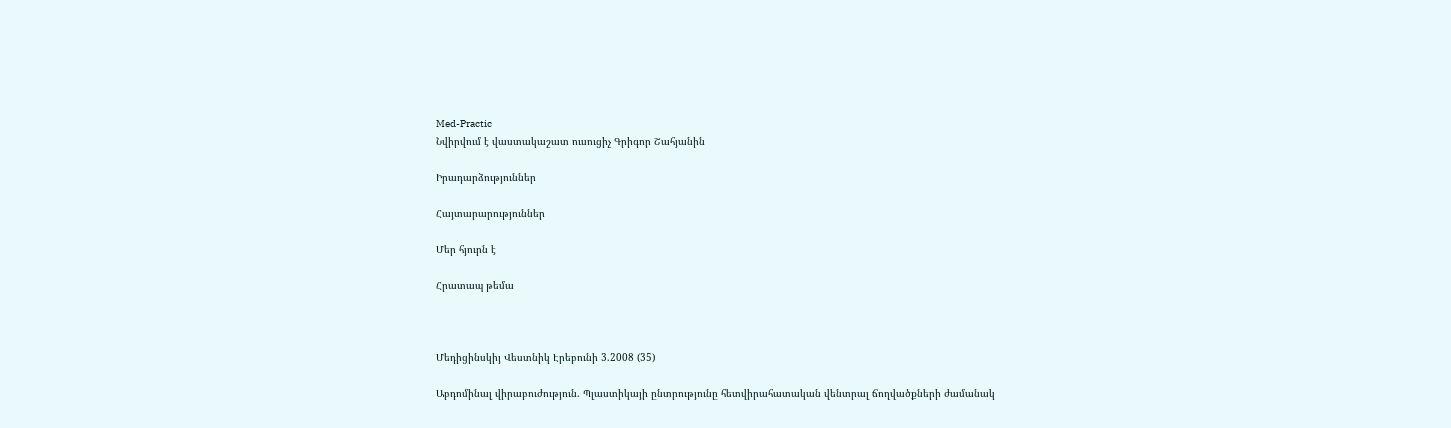Med-Practic
Նվիրվում է վաստակաշատ ուսուցիչ Գրիգոր Շահյանին

Իրադարձություններ

Հայտարարություններ

Մեր հյուրն է

Հրատապ թեմա



Մեդիցինսկիյ Վեստնիկ Էրեբունի 3.2008 (35)

Աբդոմինալ վիրաբուժություն. Պլաստիկայի ընտրությունը հետվիրահատական վենտրալ ճողվածքների ժամանակ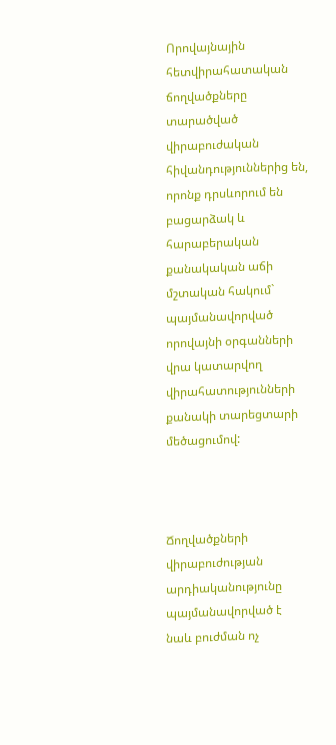Որովայնային հետվիրահատական ճողվածքները տարածված վիրաբուժական հիվանդություններից են, որոնք դրսևորում են բացարձակ և հարաբերական քանակական աճի մշտական հակում` պայմանավորված որովայնի օրգանների վրա կատարվող վիրահատությունների քանակի տարեցտարի մեծացումով:



Ճողվածքների վիրաբուժության արդիականությունը պայմանավորված է նաև բուժման ոչ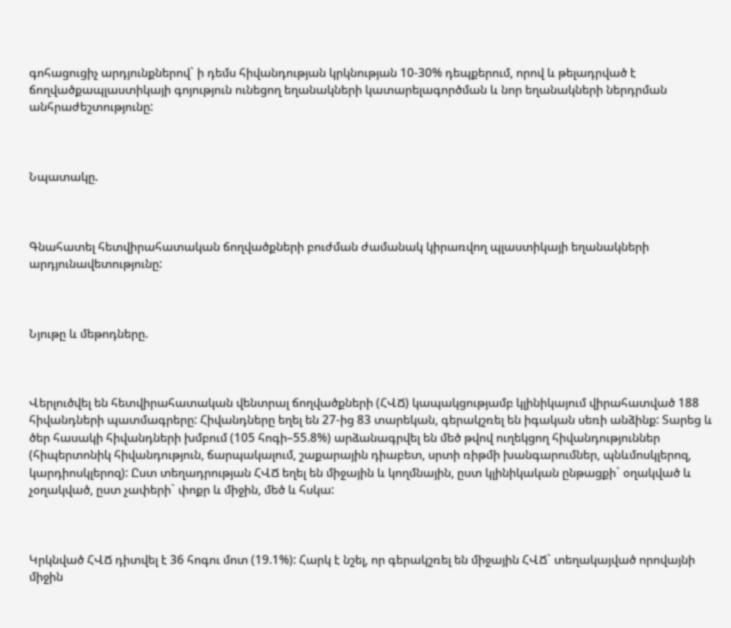գոհացուցիչ արդյունքներով` ի դեմս հիվանդության կրկնության 10-30% դեպքերում, որով և թելադրված է ճողվածքապլաստիկայի գոյություն ունեցող եղանակների կատարելագործման և նոր եղանակների ներդրման անհրաժեշտությունը:



Նպատակը.



Գնահատել հետվիրահատական ճողվածքների բուժման ժամանակ կիրառվող պլաստիկայի եղանակների արդյունավետությունը:



Նյութը և մեթոդները.



Վերլուծվել են հետվիրահատական վենտրալ ճողվածքների (ՀՎՃ) կապակցությամբ կլինիկայում վիրահատված 188 հիվանդների պատմագրերը: Հիվանդները եղել են 27-ից 83 տարեկան, գերակշռել են իգական սեռի անձինք: Տարեց և ծեր հասակի հիվանդների խմբում (105 հոգի–55.8%) արձանագրվել են մեծ թվով ուղեկցող հիվանդություններ (հիպերտոնիկ հիվանդություն, ճարպակալում, շաքարային դիաբետ, սրտի ռիթմի խանգարումներ, պնևմոսկլերոզ, կարդիոսկլերոզ): Ըստ տեղադրության ՀՎՃ եղել են միջային և կողմնային, ըստ կլինիկական ընթացքի` օղակված և չօղակված, ըստ չափերի` փոքր և միջին, մեծ և հսկա:



Կրկնված ՀՎՃ դիտվել է 36 հոգու մոտ (19.1%): Հարկ է նշել, որ գերակշռել են միջային ՀՎՃ` տեղակայված որովայնի միջին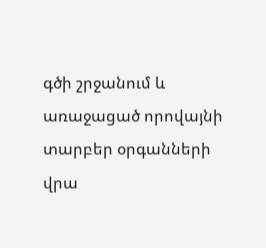գծի շրջանում և առաջացած որովայնի տարբեր օրգանների վրա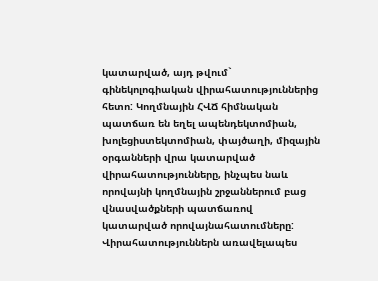կատարված, այդ թվում` գինեկոլոգիական վիրահատություններից հետո: Կողմնային ՀՎՃ հիմնական պատճառ են եղել ապենդեկտոմիան, խոլեցիստեկտոմիան, փայծաղի, միզային օրգանների վրա կատարված վիրահատությունները, ինչպես նաև որովայնի կողմնային շրջաններում բաց վնասվածքների պատճառով կատարված որովայնահատումները: Վիրահատություններն առավելապես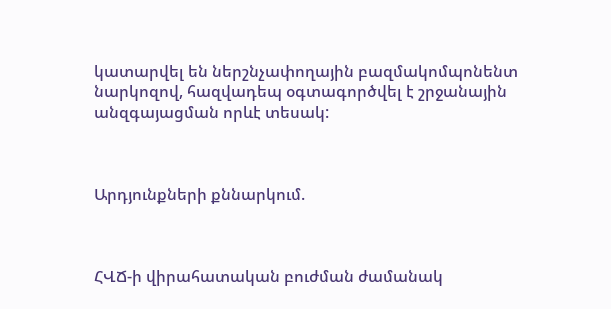կատարվել են ներշնչափողային բազմակոմպոնենտ նարկոզով, հազվադեպ օգտագործվել է շրջանային անզգայացման որևէ տեսակ:



Արդյունքների քննարկում.



ՀՎՃ-ի վիրահատական բուժման ժամանակ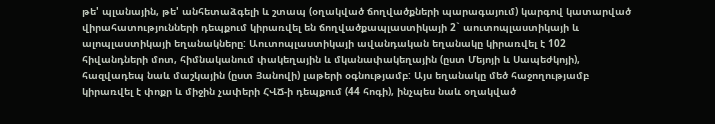թե' պլանային, թե' անհետաձգելի և շտապ (օղակված ճողվածքների պարագայում) կարգով կատարված վիրահատությունների դեպքում կիրառվել են ճողվածքապլաստիկայի 2` աուտոպլաստիկայի և ալոպլաստիկայի եղանակները: Աուտոպլաստիկայի ավանդական եղանակը կիրառվել է 102 հիվանդների մոտ, հիմնականում փակեղային և մկանափակեղային (ըստ Մեյոյի և Սապեժկոյի), հազվադեպ նաև մաշկային (ըստ Յանովի) լաթերի օգնությամբ: Այս եղանակը մեծ հաջողությամբ կիրառվել է փոքր և միջին չափերի ՀՎՃ-ի դեպքում (44 հոգի), ինչպես նաև օղակված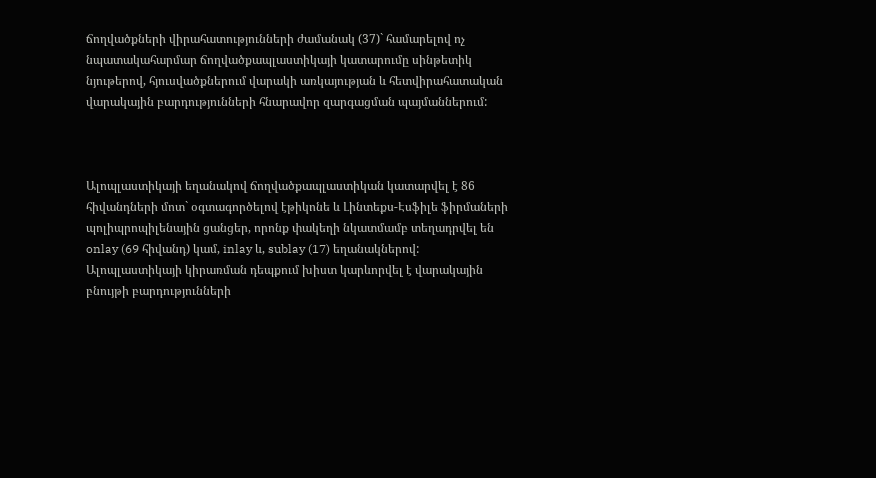ճողվածքների վիրահատությունների ժամանակ (37)` համարելով ոչ նպատակահարմար ճողվածքապլաստիկայի կատարումը սինթետիկ նյութերով, հյուսվածքներում վարակի առկայության և հետվիրահատական վարակային բարդությունների հնարավոր զարգացման պայմաններում:



Ալոպլաստիկայի եղանակով ճողվածքապլաստիկան կատարվել է 86 հիվանդների մոտ` օգտագործելով էթիկոնե և Լինտեքս-Էսֆիլե ֆիրմաների պոլիպրոպիլենային ցանցեր, որոնք փակեղի նկատմամբ տեղադրվել են onlay (69 հիվանդ) կամ, inlay և, sublay (17) եղանակներով: Ալոպլաստիկայի կիրառման դեպքում խիստ կարևորվել է վարակային բնույթի բարդությունների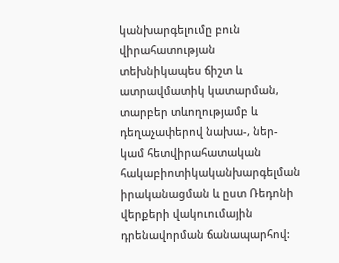կանխարգելումը բուն վիրահատության տեխնիկապես ճիշտ և ատրավմատիկ կատարման, տարբեր տևողությամբ և դեղաչափերով նախա-, ներ- կամ հետվիրահատական հակաբիոտիկականխարգելման իրականացման և ըստ Ռեդոնի վերքերի վակուումային դրենավորման ճանապարհով: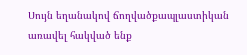Սույն եղանակով ճողվածքապլաստիկան առավել հակված ենք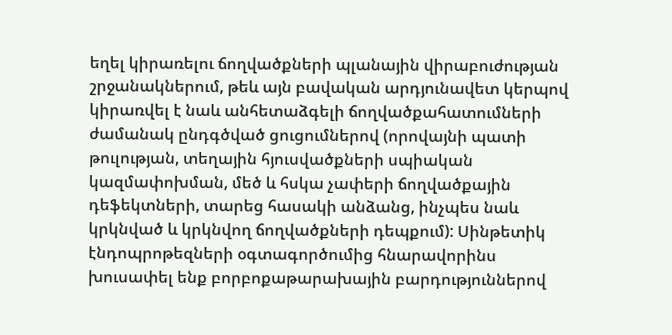եղել կիրառելու ճողվածքների պլանային վիրաբուժության շրջանակներում, թեև այն բավական արդյունավետ կերպով կիրառվել է նաև անհետաձգելի ճողվածքահատումների ժամանակ ընդգծված ցուցումներով (որովայնի պատի թուլության, տեղային հյուսվածքների սպիական կազմափոխման, մեծ և հսկա չափերի ճողվածքային դեֆեկտների, տարեց հասակի անձանց, ինչպես նաև կրկնված և կրկնվող ճողվածքների դեպքում): Սինթետիկ էնդոպրոթեզների օգտագործումից հնարավորինս խուսափել ենք բորբոքաթարախային բարդություններով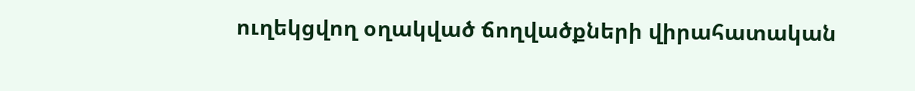ուղեկցվող օղակված ճողվածքների վիրահատական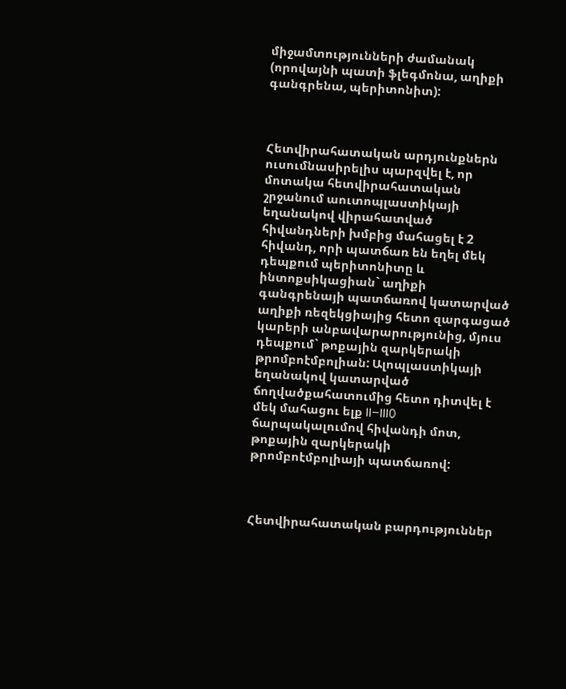միջամտությունների ժամանակ (որովայնի պատի ֆլեգմոնա, աղիքի գանգրենա, պերիտոնիտ):



Հետվիրահատական արդյունքներն ուսումնասիրելիս պարզվել է, որ մոտակա հետվիրահատական շրջանում աուտոպլաստիկայի եղանակով վիրահատված հիվանդների խմբից մահացել է 2 հիվանդ, որի պատճառ են եղել մեկ դեպքում պերիտոնիտը և ինտոքսիկացիան` աղիքի գանգրենայի պատճառով կատարված աղիքի ռեզեկցիայից հետո զարգացած կարերի անբավարարությունից, մյուս դեպքում` թոքային զարկերակի թրոմբոէմբոլիան: Ալոպլաստիկայի եղանակով կատարված ճողվածքահատումից հետո դիտվել է մեկ մահացու ելք II–III0 ճարպակալումով հիվանդի մոտ, թոքային զարկերակի թրոմբոէմբոլիայի պատճառով:



Հետվիրահատական բարդություններ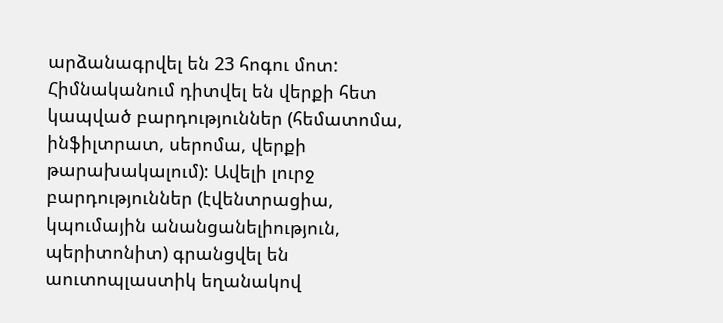արձանագրվել են 23 հոգու մոտ: Հիմնականում դիտվել են վերքի հետ կապված բարդություններ (հեմատոմա, ինֆիլտրատ, սերոմա, վերքի թարախակալում): Ավելի լուրջ բարդություններ (էվենտրացիա, կպումային անանցանելիություն, պերիտոնիտ) գրանցվել են աուտոպլաստիկ եղանակով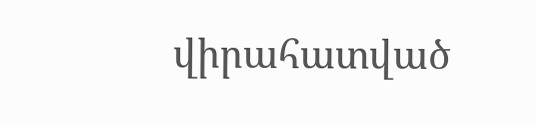վիրահատված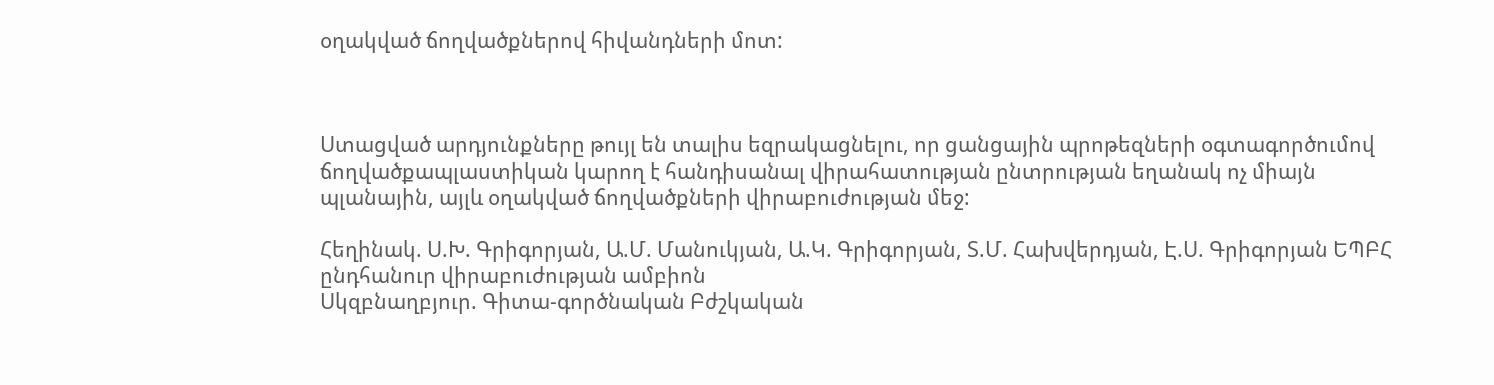օղակված ճողվածքներով հիվանդների մոտ:



Ստացված արդյունքները թույլ են տալիս եզրակացնելու, որ ցանցային պրոթեզների օգտագործումով ճողվածքապլաստիկան կարող է հանդիսանալ վիրահատության ընտրության եղանակ ոչ միայն պլանային, այլև օղակված ճողվածքների վիրաբուժության մեջ:

Հեղինակ. Ս.Խ. Գրիգորյան, Ա.Մ. Մանուկյան, Ա.Կ. Գրիգորյան, Տ.Մ. Հախվերդյան, Է.Ս. Գրիգորյան ԵՊԲՀ ընդհանուր վիրաբուժության ամբիոն
Սկզբնաղբյուր. Գիտա-գործնական Բժշկական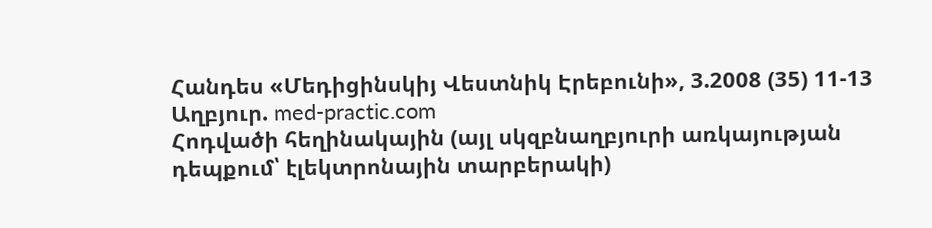Հանդես «Մեդիցինսկիյ Վեստնիկ Էրեբունի», 3.2008 (35) 11-13
Աղբյուր. med-practic.com
Հոդվածի հեղինակային (այլ սկզբնաղբյուրի առկայության դեպքում՝ էլեկտրոնային տարբերակի)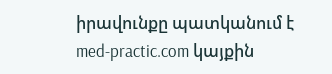իրավունքը պատկանում է med-practic.com կայքին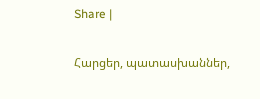Share |

Հարցեր, պատասխաններ,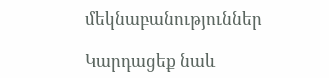մեկնաբանություններ

Կարդացեք նաև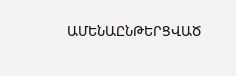ԱՄԵՆԱԸՆԹԵՐՑՎԱԾ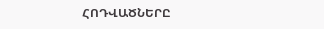ՀՈԴՎԱԾՆԵՐԸ